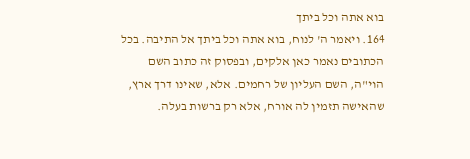בוא אתה וכל ביתך
164. ויאמר ה' לנוח, בוא אתה וכל ביתך אל התיבה. בכל הכתובים נאמר כאן אלקים, ובפסוק זה כתוב השם הוי"ה, השם העליון של רחמים. אלא, שאינו דרך ארץ, שהאישה תזמין לה אורח, אלא רק ברשות בעלה.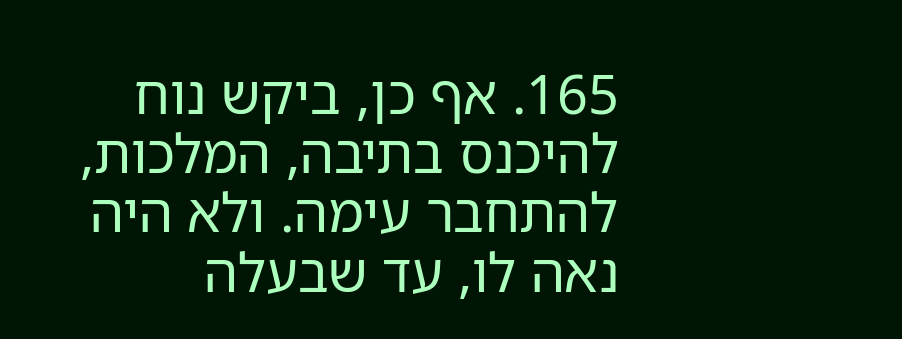165. אף כן, ביקש נוח להיכנס בתיבה, המלכות, להתחבר עימה. ולא היה נאה לו, עד שבעלה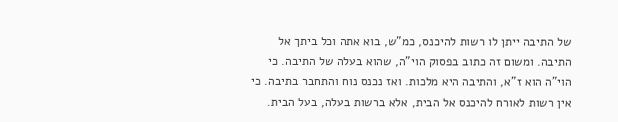של התיבה ייתן לו רשות להיכנס, כמ"ש, בוא אתה וכל ביתך אל התיבה. ומשום זה כתוב בפסוק הוי"ה, שהוא בעלה של התיבה. כי הוי"ה הוא ז"א, והתיבה היא מלכות. ואז נכנס נוח והתחבר בתיבה. כי אין רשות לאורח להיכנס אל הבית, אלא ברשות בעלה, בעל הבית.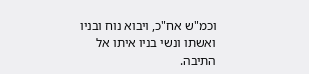וכמ"ש אח"כ, ויבוא נוח ובניו ואשתו ונשי בניו איתו אל התיבה.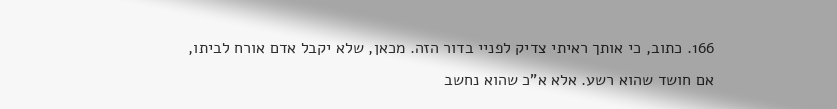166. כתוב, כי אותך ראיתי צדיק לפניי בדור הזה. מכאן, שלא יקבל אדם אורח לביתו, אם חושד שהוא רשע. אלא א"כ שהוא נחשב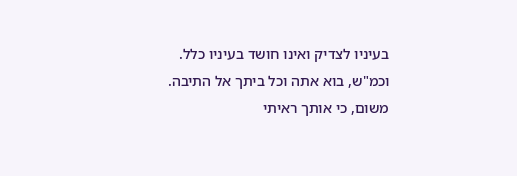בעיניו לצדיק ואינו חושד בעיניו כלל. וכמ"ש, בוא אתה וכל ביתך אל התיבה. משום, כי אותך ראיתי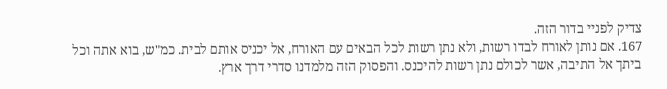צדיק לפניי בדור הזה.
167. אם נותן לאורח לבדו רשות, ולא נתן רשות לכל הבאים עם האורח, אל יכניס אותם לבית. כמ"ש, בוא אתה וכל ביתך אל התיבה, אשר לכולם נתן רשות להיכנס. והפסוק הזה מלמדנו סדרי דרך ארץ.